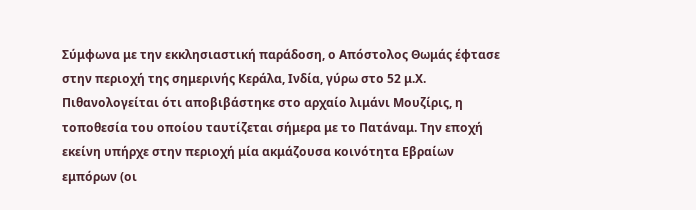Σύμφωνα με την εκκλησιαστική παράδοση, ο Απόστολος Θωμάς έφτασε στην περιοχή της σημερινής Κεράλα, Ινδία, γύρω στο 52 μ.Χ. Πιθανολογείται ότι αποβιβάστηκε στο αρχαίο λιμάνι Μουζίρις, η τοποθεσία του οποίου ταυτίζεται σήμερα με το Πατάναμ. Την εποχή εκείνη υπήρχε στην περιοχή μία ακμάζουσα κοινότητα Εβραίων εμπόρων (οι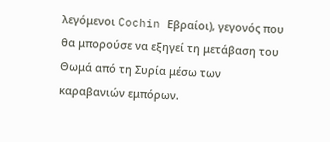λεγόμενοι Cochin Εβραίοι), γεγονός που θα μπορούσε να εξηγεί τη μετάβαση του Θωμά από τη Συρία μέσω των καραβανιών εμπόρων.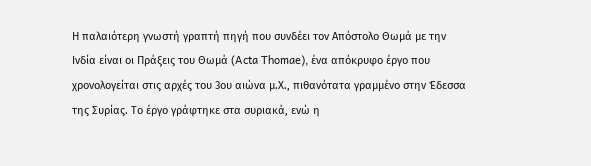Η παλαιότερη γνωστή γραπτή πηγή που συνδέει τον Απόστολο Θωμά με την Ινδία είναι οι Πράξεις του Θωμά (Acta Thomae), ένα απόκρυφο έργο που χρονολογείται στις αρχές του 3ου αιώνα μ.Χ., πιθανότατα γραμμένο στην Έδεσσα της Συρίας. Το έργο γράφτηκε στα συριακά, ενώ η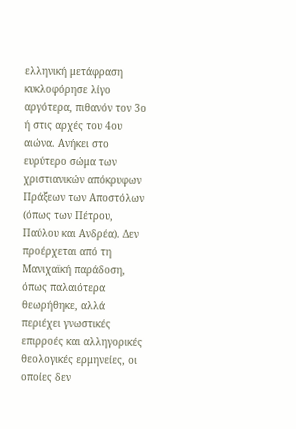ελληνική μετάφραση κυκλοφόρησε λίγο αργότερα, πιθανόν τον 3ο ή στις αρχές του 4ου αιώνα. Ανήκει στο ευρύτερο σώμα των χριστιανικών απόκρυφων Πράξεων των Αποστόλων (όπως των Πέτρου, Παύλου και Ανδρέα). Δεν προέρχεται από τη Μανιχαϊκή παράδοση, όπως παλαιότερα θεωρήθηκε, αλλά περιέχει γνωστικές επιρροές και αλληγορικές θεολογικές ερμηνείες, οι οποίες δεν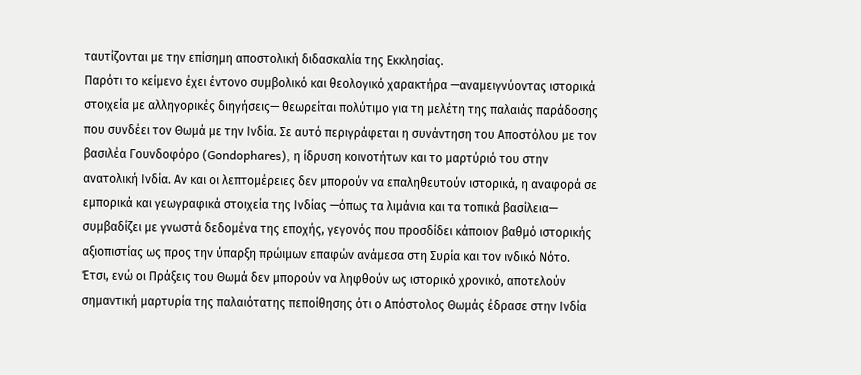ταυτίζονται με την επίσημη αποστολική διδασκαλία της Εκκλησίας.
Παρότι το κείμενο έχει έντονο συμβολικό και θεολογικό χαρακτήρα —αναμειγνύοντας ιστορικά στοιχεία με αλληγορικές διηγήσεις— θεωρείται πολύτιμο για τη μελέτη της παλαιάς παράδοσης που συνδέει τον Θωμά με την Ινδία. Σε αυτό περιγράφεται η συνάντηση του Αποστόλου με τον βασιλέα Γουνδοφόρο (Gondophares), η ίδρυση κοινοτήτων και το μαρτύριό του στην ανατολική Ινδία. Αν και οι λεπτομέρειες δεν μπορούν να επαληθευτούν ιστορικά, η αναφορά σε εμπορικά και γεωγραφικά στοιχεία της Ινδίας —όπως τα λιμάνια και τα τοπικά βασίλεια— συμβαδίζει με γνωστά δεδομένα της εποχής, γεγονός που προσδίδει κάποιον βαθμό ιστορικής αξιοπιστίας ως προς την ύπαρξη πρώιμων επαφών ανάμεσα στη Συρία και τον ινδικό Νότο.
Έτσι, ενώ οι Πράξεις του Θωμά δεν μπορούν να ληφθούν ως ιστορικό χρονικό, αποτελούν σημαντική μαρτυρία της παλαιότατης πεποίθησης ότι ο Απόστολος Θωμάς έδρασε στην Ινδία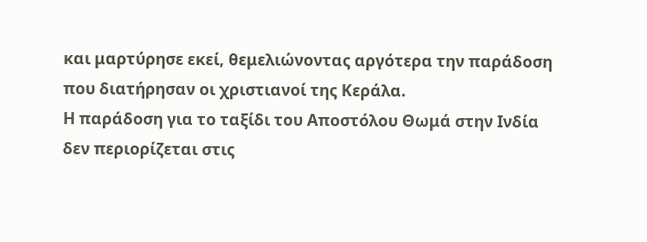και μαρτύρησε εκεί, θεμελιώνοντας αργότερα την παράδοση που διατήρησαν οι χριστιανοί της Κεράλα.
Η παράδοση για το ταξίδι του Αποστόλου Θωμά στην Ινδία δεν περιορίζεται στις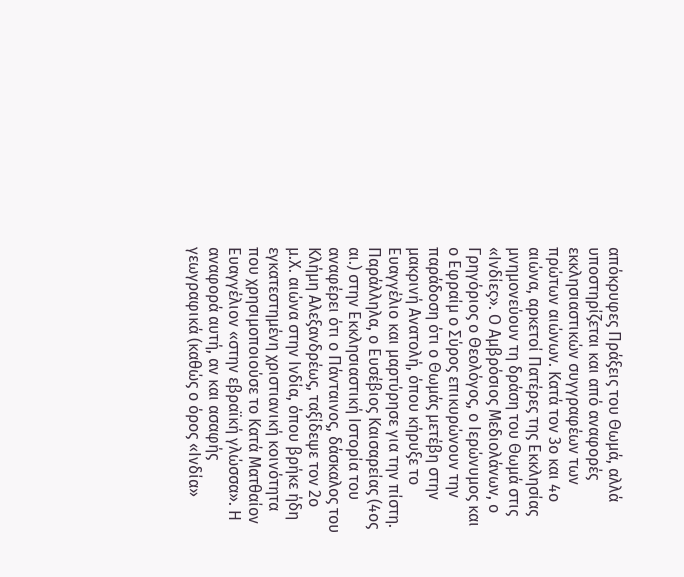απόκρυφες Πράξεις του Θωμά, αλλά υποστηρίζεται και από αναφορές εκκλησιαστικών συγγραφέων των πρώτων αιώνων. Κατά τον 3ο και 4ο αιώνα, αρκετοί Πατέρες της Εκκλησίας μνημονεύουν τη δράση του Θωμά στις «Ινδίες». Ο Αμβρόσιος Μεδιολάνων, ο Γρηγόριος ο Θεολόγος, ο Ιερώνυμος και ο Εφραίμ ο Σύρος επικυρώνουν την παράδοση ότι ο Θωμάς μετέβη στην μακρινή Ανατολή, όπου κήρυξε το Ευαγγέλιο και μαρτύρησε για την πίστη.
Παράλληλα, ο Ευσέβιος Καισαρείας (4ος αι.) στην Εκκλησιαστική Ιστορία του αναφέρει ότι ο Πάνταινος, δάσκαλος του Κλήμη Αλεξανδρέως, ταξίδεψε τον 2ο μ.Χ. αιώνα στην Ινδία, όπου βρήκε ήδη εγκατεστημένη χριστιανική κοινότητα που χρησιμοποιούσε το Κατά Ματθαίον Ευαγγέλιον «στην εβραϊκή γλώσσα». Η αναφορά αυτή, αν και ασαφής γεωγραφικά (καθώς ο όρος «Ινδία»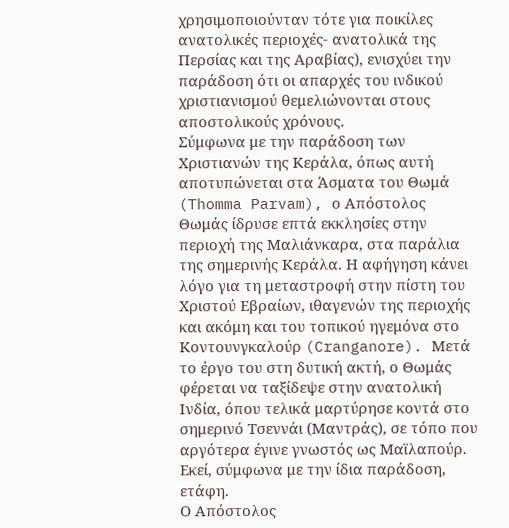χρησιμοποιούνταν τότε για ποικίλες ανατολικές περιοχές- ανατολικά της Περσίας και της Αραβίας), ενισχύει την παράδοση ότι οι απαρχές του ινδικού χριστιανισμού θεμελιώνονται στους αποστολικούς χρόνους.
Σύμφωνα με την παράδοση των Χριστιανών της Κεράλα, όπως αυτή αποτυπώνεται στα Άσματα του Θωμά (Thomma Parvam), ο Απόστολος Θωμάς ίδρυσε επτά εκκλησίες στην περιοχή της Μαλιάνκαρα, στα παράλια της σημερινής Κεράλα. Η αφήγηση κάνει λόγο για τη μεταστροφή στην πίστη του Χριστού Εβραίων, ιθαγενών της περιοχής και ακόμη και του τοπικού ηγεμόνα στο Κοντουνγκαλούρ (Cranganore). Μετά το έργο του στη δυτική ακτή, ο Θωμάς φέρεται να ταξίδεψε στην ανατολική Ινδία, όπου τελικά μαρτύρησε κοντά στο σημερινό Τσεννάι (Μαντράς), σε τόπο που αργότερα έγινε γνωστός ως Μαϊλαπούρ. Εκεί, σύμφωνα με την ίδια παράδοση, ετάφη.
Ο Απόστολος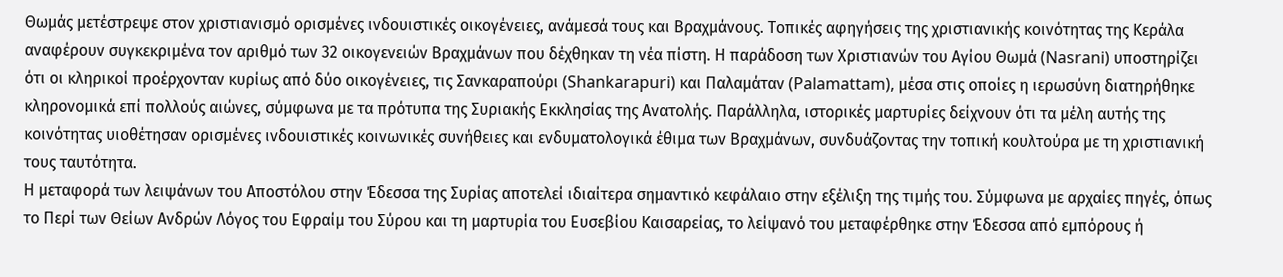Θωμάς μετέστρεψε στον χριστιανισμό ορισμένες ινδουιστικές οικογένειες, ανάμεσά τους και Βραχμάνους. Τοπικές αφηγήσεις της χριστιανικής κοινότητας της Κεράλα αναφέρουν συγκεκριμένα τον αριθμό των 32 οικογενειών Βραχμάνων που δέχθηκαν τη νέα πίστη. Η παράδοση των Χριστιανών του Αγίου Θωμά (Nasrani) υποστηρίζει ότι οι κληρικοί προέρχονταν κυρίως από δύο οικογένειες, τις Σανκαραπούρι (Shankarapuri) και Παλαμάταν (Palamattam), μέσα στις οποίες η ιερωσύνη διατηρήθηκε κληρονομικά επί πολλούς αιώνες, σύμφωνα με τα πρότυπα της Συριακής Εκκλησίας της Ανατολής. Παράλληλα, ιστορικές μαρτυρίες δείχνουν ότι τα μέλη αυτής της κοινότητας υιοθέτησαν ορισμένες ινδουιστικές κοινωνικές συνήθειες και ενδυματολογικά έθιμα των Βραχμάνων, συνδυάζοντας την τοπική κουλτούρα με τη χριστιανική τους ταυτότητα.
Η μεταφορά των λειψάνων του Αποστόλου στην Έδεσσα της Συρίας αποτελεί ιδιαίτερα σημαντικό κεφάλαιο στην εξέλιξη της τιμής του. Σύμφωνα με αρχαίες πηγές, όπως το Περί των Θείων Ανδρών Λόγος του Εφραίμ του Σύρου και τη μαρτυρία του Ευσεβίου Καισαρείας, το λείψανό του μεταφέρθηκε στην Έδεσσα από εμπόρους ή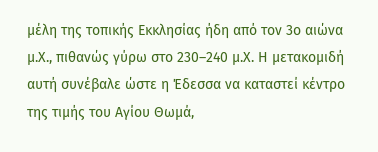μέλη της τοπικής Εκκλησίας ήδη από τον 3ο αιώνα μ.Χ., πιθανώς γύρω στο 230–240 μ.Χ. Η μετακομιδή αυτή συνέβαλε ώστε η Έδεσσα να καταστεί κέντρο της τιμής του Αγίου Θωμά,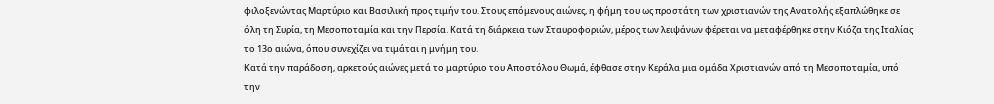φιλοξενώντας Μαρτύριο και Βασιλική προς τιμήν του. Στους επόμενους αιώνες, η φήμη του ως προστάτη των χριστιανών της Ανατολής εξαπλώθηκε σε όλη τη Συρία, τη Μεσοποταμία και την Περσία. Κατά τη διάρκεια των Σταυροφοριών, μέρος των λειψάνων φέρεται να μεταφέρθηκε στην Κιόζα της Ιταλίας το 13ο αιώνα, όπου συνεχίζει να τιμάται η μνήμη του.
Κατά την παράδοση, αρκετούς αιώνες μετά το μαρτύριο του Αποστόλου Θωμά, έφθασε στην Κεράλα μια ομάδα Χριστιανών από τη Μεσοποταμία, υπό την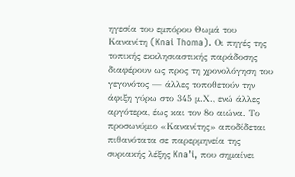ηγεσία του εμπόρου Θωμά του Κανανίτη (Knai Thoma). Οι πηγές της τοπικής εκκλησιαστικής παράδοσης διαφέρουν ως προς τη χρονολόγηση του γεγονότος — άλλες τοποθετούν την άφιξη γύρω στο 345 μ.Χ., ενώ άλλες αργότερα, έως και τον 8ο αιώνα. Το προσωνύμιο «Κανανίτης» αποδίδεται πιθανότατα σε παρερμηνεία της συριακής λέξης Kna’i, που σημαίνει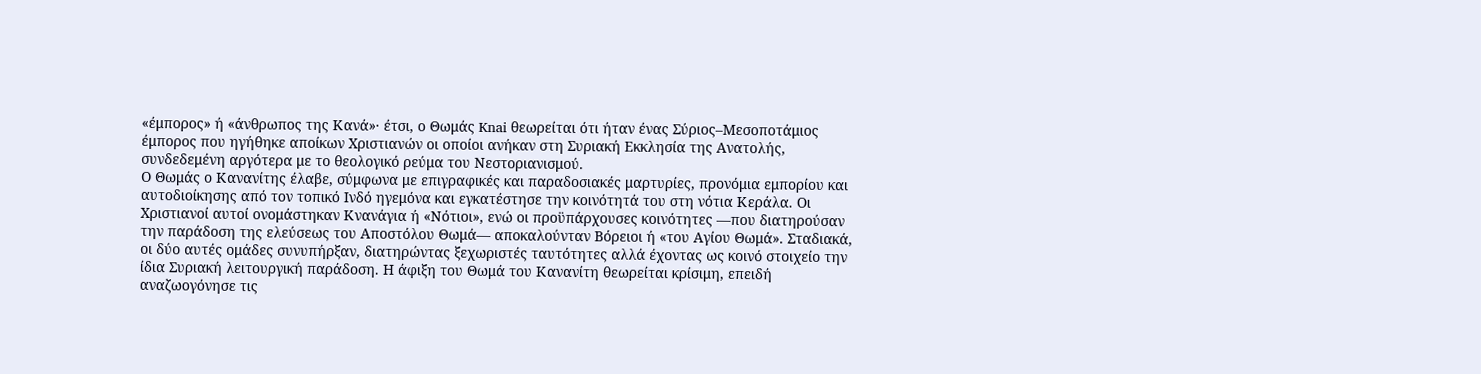«έμπορος» ή «άνθρωπος της Κανά»· έτσι, ο Θωμάς Knai θεωρείται ότι ήταν ένας Σύριος–Μεσοποτάμιος έμπορος που ηγήθηκε αποίκων Χριστιανών οι οποίοι ανήκαν στη Συριακή Εκκλησία της Ανατολής, συνδεδεμένη αργότερα με το θεολογικό ρεύμα του Νεστοριανισμού.
Ο Θωμάς ο Κανανίτης έλαβε, σύμφωνα με επιγραφικές και παραδοσιακές μαρτυρίες, προνόμια εμπορίου και αυτοδιοίκησης από τον τοπικό Ινδό ηγεμόνα και εγκατέστησε την κοινότητά του στη νότια Κεράλα. Οι Χριστιανοί αυτοί ονομάστηκαν Κνανάγια ή «Νότιοι», ενώ οι προϋπάρχουσες κοινότητες —που διατηρούσαν την παράδοση της ελεύσεως του Αποστόλου Θωμά— αποκαλούνταν Βόρειοι ή «του Αγίου Θωμά». Σταδιακά, οι δύο αυτές ομάδες συνυπήρξαν, διατηρώντας ξεχωριστές ταυτότητες αλλά έχοντας ως κοινό στοιχείο την ίδια Συριακή λειτουργική παράδοση. Η άφιξη του Θωμά του Κανανίτη θεωρείται κρίσιμη, επειδή αναζωογόνησε τις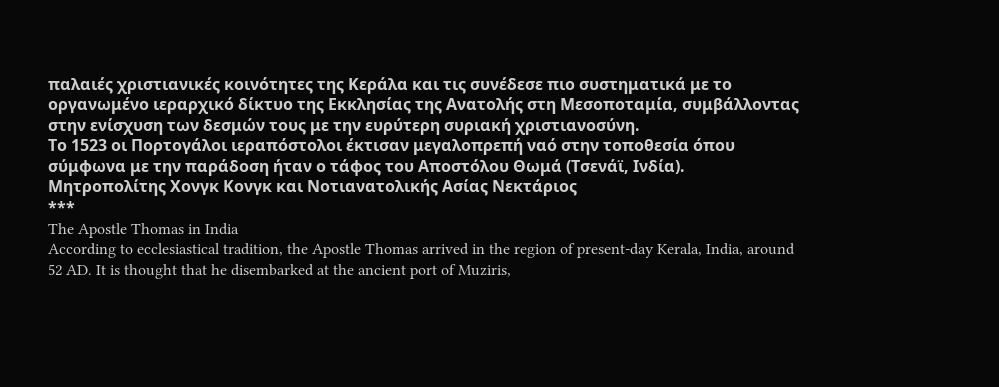παλαιές χριστιανικές κοινότητες της Κεράλα και τις συνέδεσε πιο συστηματικά με το οργανωμένο ιεραρχικό δίκτυο της Εκκλησίας της Ανατολής στη Μεσοποταμία, συμβάλλοντας στην ενίσχυση των δεσμών τους με την ευρύτερη συριακή χριστιανοσύνη.
Το 1523 οι Πορτογάλοι ιεραπόστολοι έκτισαν μεγαλοπρεπή ναό στην τοποθεσία όπου σύμφωνα με την παράδοση ήταν ο τάφος του Αποστόλου Θωμά (Τσενάϊ, Ινδία).
Μητροπολίτης Χονγκ Κονγκ και Νοτιανατολικής Ασίας Νεκτάριος
***
The Apostle Thomas in India
According to ecclesiastical tradition, the Apostle Thomas arrived in the region of present-day Kerala, India, around 52 AD. It is thought that he disembarked at the ancient port of Muziris,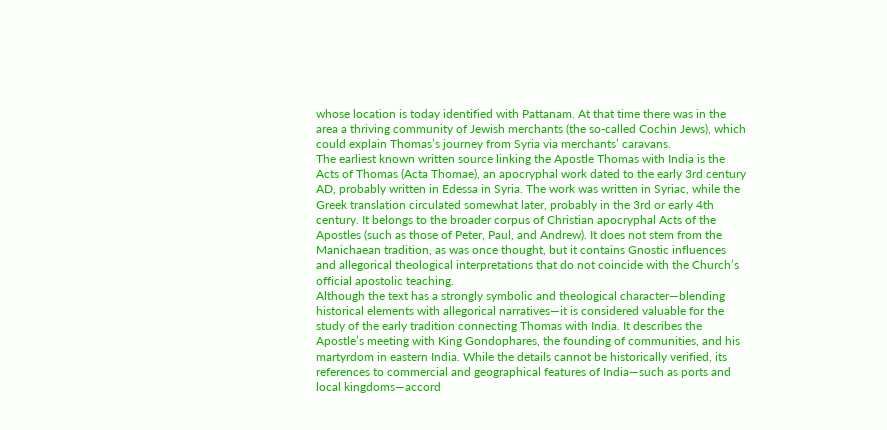whose location is today identified with Pattanam. At that time there was in the area a thriving community of Jewish merchants (the so-called Cochin Jews), which could explain Thomas’s journey from Syria via merchants’ caravans.
The earliest known written source linking the Apostle Thomas with India is the Acts of Thomas (Acta Thomae), an apocryphal work dated to the early 3rd century AD, probably written in Edessa in Syria. The work was written in Syriac, while the Greek translation circulated somewhat later, probably in the 3rd or early 4th century. It belongs to the broader corpus of Christian apocryphal Acts of the Apostles (such as those of Peter, Paul, and Andrew). It does not stem from the Manichaean tradition, as was once thought, but it contains Gnostic influences and allegorical theological interpretations that do not coincide with the Church’s official apostolic teaching.
Although the text has a strongly symbolic and theological character—blending historical elements with allegorical narratives—it is considered valuable for the study of the early tradition connecting Thomas with India. It describes the Apostle’s meeting with King Gondophares, the founding of communities, and his martyrdom in eastern India. While the details cannot be historically verified, its references to commercial and geographical features of India—such as ports and local kingdoms—accord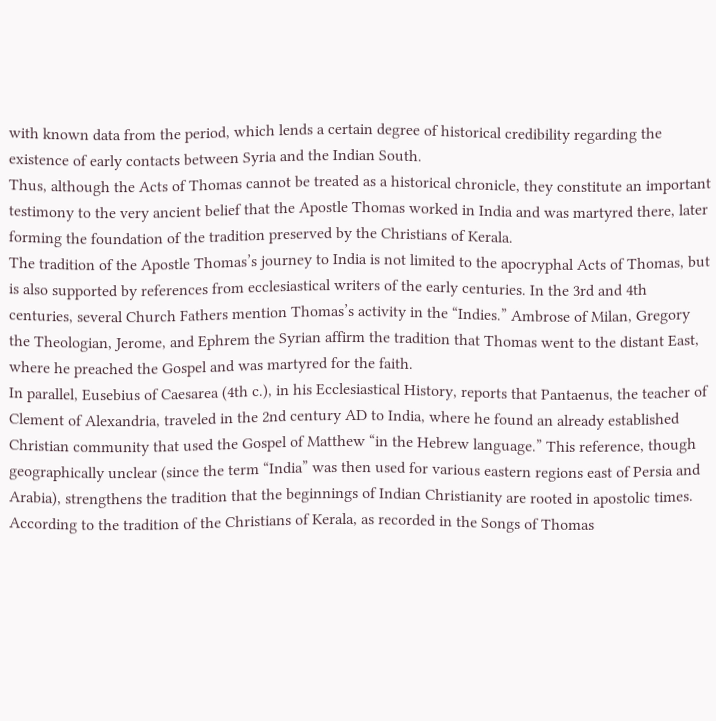with known data from the period, which lends a certain degree of historical credibility regarding the existence of early contacts between Syria and the Indian South.
Thus, although the Acts of Thomas cannot be treated as a historical chronicle, they constitute an important testimony to the very ancient belief that the Apostle Thomas worked in India and was martyred there, later forming the foundation of the tradition preserved by the Christians of Kerala.
The tradition of the Apostle Thomas’s journey to India is not limited to the apocryphal Acts of Thomas, but is also supported by references from ecclesiastical writers of the early centuries. In the 3rd and 4th centuries, several Church Fathers mention Thomas’s activity in the “Indies.” Ambrose of Milan, Gregory the Theologian, Jerome, and Ephrem the Syrian affirm the tradition that Thomas went to the distant East, where he preached the Gospel and was martyred for the faith.
In parallel, Eusebius of Caesarea (4th c.), in his Ecclesiastical History, reports that Pantaenus, the teacher of Clement of Alexandria, traveled in the 2nd century AD to India, where he found an already established Christian community that used the Gospel of Matthew “in the Hebrew language.” This reference, though geographically unclear (since the term “India” was then used for various eastern regions east of Persia and Arabia), strengthens the tradition that the beginnings of Indian Christianity are rooted in apostolic times.
According to the tradition of the Christians of Kerala, as recorded in the Songs of Thomas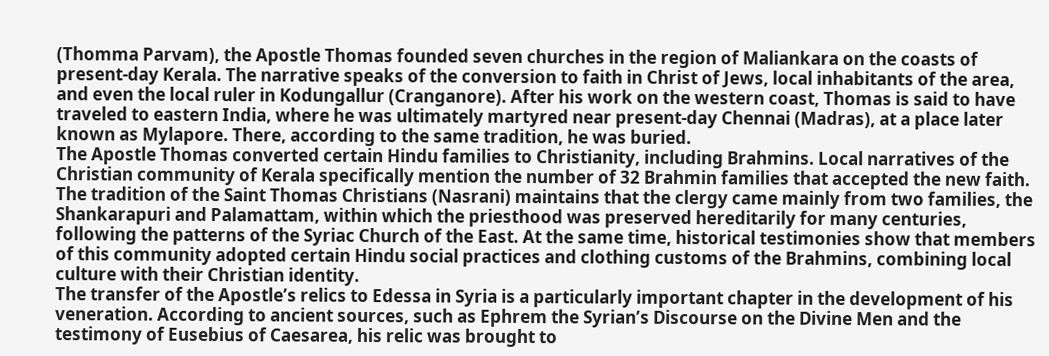(Thomma Parvam), the Apostle Thomas founded seven churches in the region of Maliankara on the coasts of present-day Kerala. The narrative speaks of the conversion to faith in Christ of Jews, local inhabitants of the area, and even the local ruler in Kodungallur (Cranganore). After his work on the western coast, Thomas is said to have traveled to eastern India, where he was ultimately martyred near present-day Chennai (Madras), at a place later known as Mylapore. There, according to the same tradition, he was buried.
The Apostle Thomas converted certain Hindu families to Christianity, including Brahmins. Local narratives of the Christian community of Kerala specifically mention the number of 32 Brahmin families that accepted the new faith. The tradition of the Saint Thomas Christians (Nasrani) maintains that the clergy came mainly from two families, the Shankarapuri and Palamattam, within which the priesthood was preserved hereditarily for many centuries, following the patterns of the Syriac Church of the East. At the same time, historical testimonies show that members of this community adopted certain Hindu social practices and clothing customs of the Brahmins, combining local culture with their Christian identity.
The transfer of the Apostle’s relics to Edessa in Syria is a particularly important chapter in the development of his veneration. According to ancient sources, such as Ephrem the Syrian’s Discourse on the Divine Men and the testimony of Eusebius of Caesarea, his relic was brought to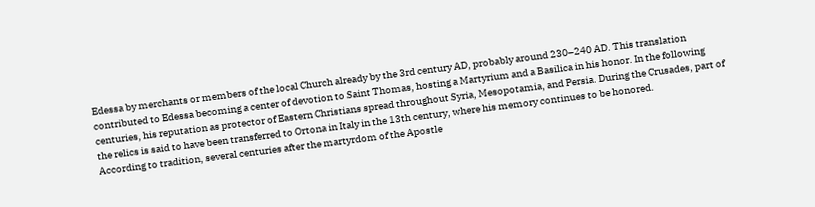Edessa by merchants or members of the local Church already by the 3rd century AD, probably around 230–240 AD. This translation contributed to Edessa becoming a center of devotion to Saint Thomas, hosting a Martyrium and a Basilica in his honor. In the following centuries, his reputation as protector of Eastern Christians spread throughout Syria, Mesopotamia, and Persia. During the Crusades, part of the relics is said to have been transferred to Ortona in Italy in the 13th century, where his memory continues to be honored.
According to tradition, several centuries after the martyrdom of the Apostle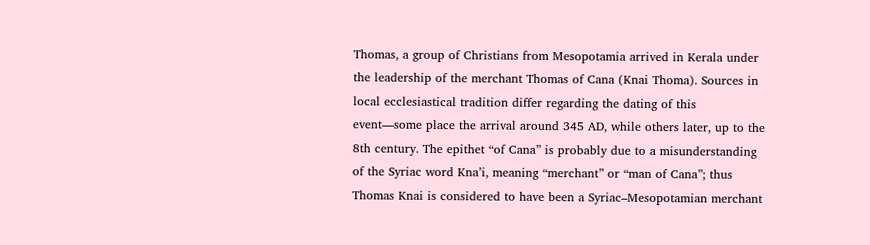Thomas, a group of Christians from Mesopotamia arrived in Kerala under the leadership of the merchant Thomas of Cana (Knai Thoma). Sources in local ecclesiastical tradition differ regarding the dating of this event—some place the arrival around 345 AD, while others later, up to the 8th century. The epithet “of Cana” is probably due to a misunderstanding of the Syriac word Kna’i, meaning “merchant” or “man of Cana”; thus Thomas Knai is considered to have been a Syriac–Mesopotamian merchant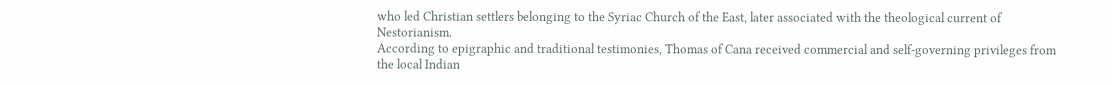who led Christian settlers belonging to the Syriac Church of the East, later associated with the theological current of Nestorianism.
According to epigraphic and traditional testimonies, Thomas of Cana received commercial and self-governing privileges from the local Indian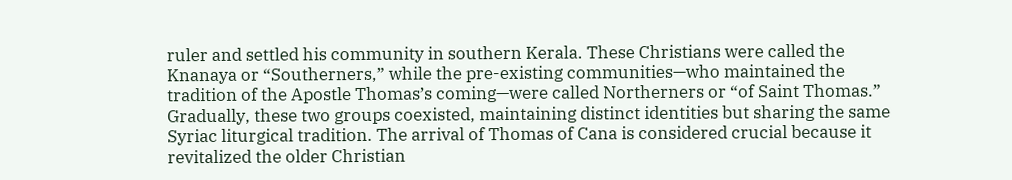ruler and settled his community in southern Kerala. These Christians were called the Knanaya or “Southerners,” while the pre-existing communities—who maintained the tradition of the Apostle Thomas’s coming—were called Northerners or “of Saint Thomas.” Gradually, these two groups coexisted, maintaining distinct identities but sharing the same Syriac liturgical tradition. The arrival of Thomas of Cana is considered crucial because it revitalized the older Christian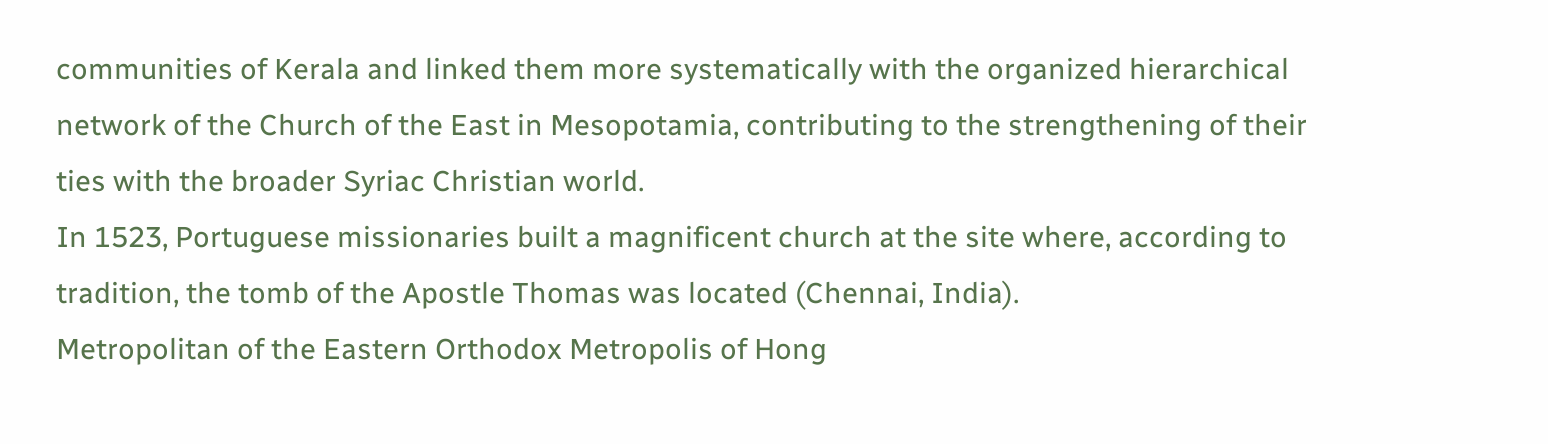communities of Kerala and linked them more systematically with the organized hierarchical network of the Church of the East in Mesopotamia, contributing to the strengthening of their ties with the broader Syriac Christian world.
In 1523, Portuguese missionaries built a magnificent church at the site where, according to tradition, the tomb of the Apostle Thomas was located (Chennai, India).
Metropolitan of the Eastern Orthodox Metropolis of Hong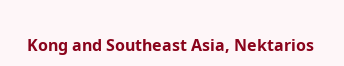Kong and Southeast Asia, Nektarios